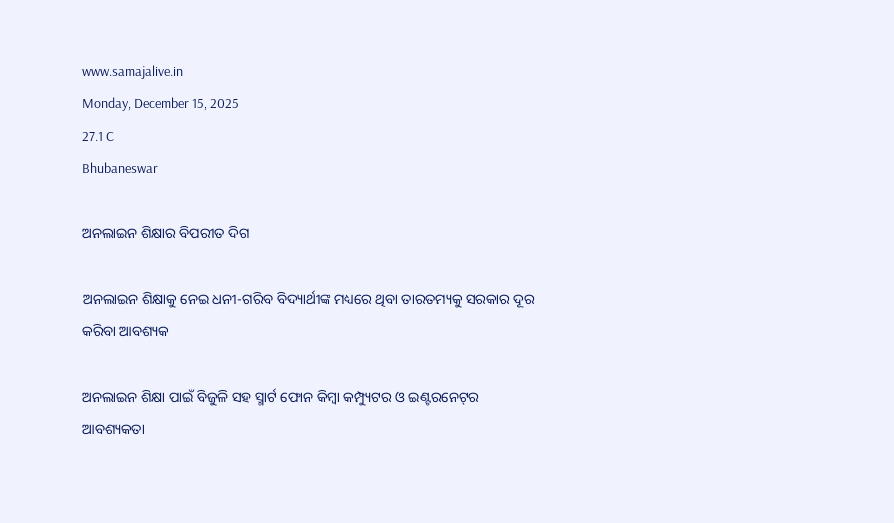www.samajalive.in
Monday, December 15, 2025
27.1 C
Bhubaneswar

ଅନଲାଇନ ଶିକ୍ଷାର ବିପରୀତ ଦିଗ

ଅନଲାଇନ ଶିକ୍ଷାକୁ ନେଇ ଧନୀ-ଗରିବ ବିଦ୍ୟାର୍ଥୀଙ୍କ ମଧ୍ୟରେ ଥିବା ତାରତମ୍ୟକୁ ସରକାର ଦୂର କରିବା ଆବଶ୍ୟକ

ଅନଲାଇନ ଶିକ୍ଷା ପାଇଁ ବିଜୁଳି ସହ ସ୍ମାର୍ଟ ଫୋନ କିମ୍ବା କମ୍ପ୍ୟୁଟର ଓ ଇଣ୍ଟରନେଟ୍‌ର ଆବଶ୍ୟକତା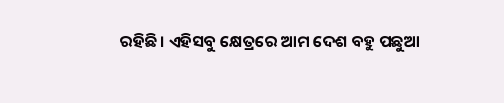ରହିଛି। ଏହିସବୁ କ୍ଷେତ୍ରରେ ଆମ ଦେଶ ବହୁ ପଛୁଆ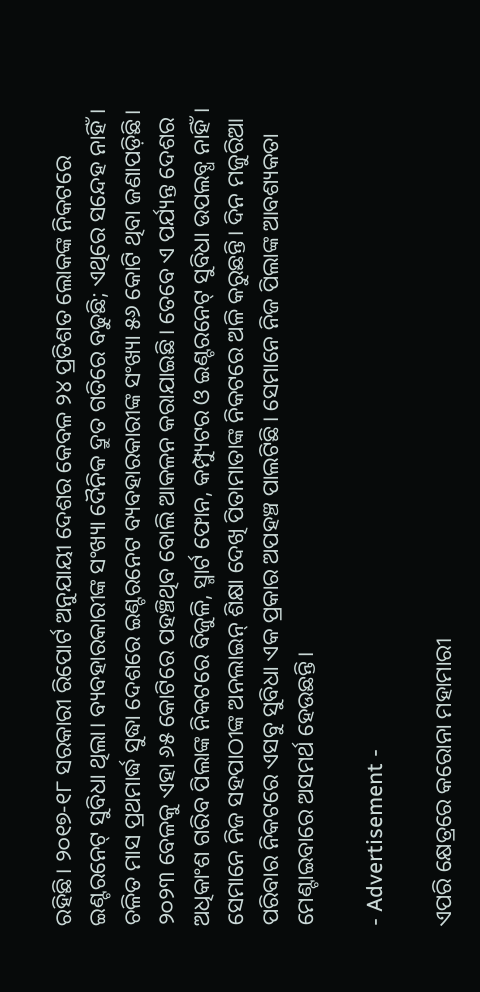ରହିଛି। ୨୦୧୭-୧୮ ସରକାରୀ ରିପୋର୍ଟ ଅନୁଯାୟୀ ଦେଶର କେବଳ ୨୪ ପ୍ରତିଶତ ଲୋକଙ୍କ ନିକଟରେ ଇଣ୍ଟରନେଟ୍‌ ସୁବିଧା ଥିଲା। ବ୍ୟବହାରକାରୀଙ୍କ ସଂଖ୍ୟା ଦୈନିକ ଦ୍ରୁତ ଗତିରେ ବଢୁଛି; ଏଥିରେ ସନ୍ଦେହ ନାହିଁ। ଚଳିତ ମାସ ପ୍ରଥମାର୍ଦ୍ଧ ସୁଦ୍ଧା ଦେଶରେ ଇଣ୍ଟରନେଟ ବ୍ୟବହାରକାରୀଙ୍କ ସଂଖ୍ୟା ୫୬ କୋଟି ଥିବା ଜଣାପଡ଼ିଛି। ୨୦୨୩ ବେଳକୁ ଏହା ୬୫ କୋଟିରେ ପହଞ୍ଚିଥିବ ବୋଲି ଆକଳନ କରାଯାଇଛି। ତେବେ ଏ ପର୍ଯ୍ୟନ୍ତ ଦେଶର ଅଧିକାଂଶ ଗରିବ ପିଲାଙ୍କ ନିକଟରେ ବିଜୁଳି, ସ୍ମାର୍ଟ ଫୋନ, କମ୍ପ୍ୟୁଟର ଓ ଇଣ୍ଟରନେଟ୍‌ ସୁବିଧା ଉପଲବ୍ଧ ନାହିଁ। ସେମାନେ ନିଜ ସହପାଠୀଙ୍କ ଅନଲାଇନ୍‌ ଶିକ୍ଷା ଦେଖି ପିତାମାତାଙ୍କ ନିକଟରେ ଅଳି କରୁଛନ୍ତି। ଦିନ ମଜୁରିଆ ପରିବାର ନିକଟରେ ଏସବୁ ସୁବିଧା ଏକ ପ୍ରକାର ଅପହଞ୍ଚ ପାଲଟିଛି। ସେମାନେ ନିଜ ପିଲାଙ୍କ ଆବଶ୍ୟକତା ମେଣ୍ଟାଇବାରେ ଅସମର୍ଥ ହେଉଛନ୍ତି।

- Advertisement -

ଏପରି କ୍ଷେତ୍ରରେ କରୋନା ମହାମାରୀ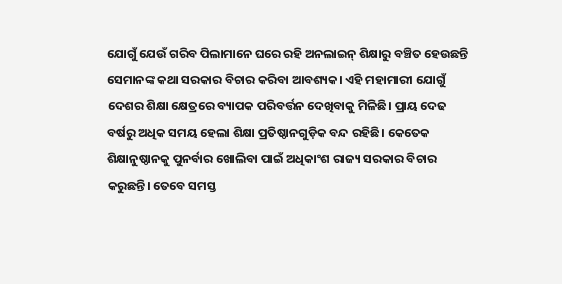ଯୋଗୁଁ ଯେଉଁ ଗରିବ ପିଲାମାନେ ଘରେ ରହି ଅନଲାଇନ୍‌ ଶିକ୍ଷାରୁ ବଞ୍ଚିତ ହେଉଛନ୍ତି ସେମାନଙ୍କ କଥା ସରକାର ବିଚାର କରିବା ଆବଶ୍ୟକ। ଏହି ମହାମାରୀ ଯୋଗୁଁ ଦେଶର ଶିକ୍ଷା କ୍ଷେତ୍ରରେ ବ୍ୟାପକ ପରିବର୍ତ୍ତନ ଦେଖିବାକୁ ମିଳିଛି। ପ୍ରାୟ ଦେଢ ବର୍ଷରୁ ଅଧିକ ସମୟ ହେଲା ଶିକ୍ଷା ପ୍ରତିଷ୍ଠାନଗୁଡ଼ିକ ବନ୍ଦ ରହିଛି। କେତେକ ଶିକ୍ଷାନୁଷ୍ଠାନକୁ ପୁନର୍ବାର ଖୋଲିବା ପାଇଁ ଅଧିକାଂଶ ରାଜ୍ୟ ସରକାର ବିଚାର କରୁଛନ୍ତି। ତେବେ ସମସ୍ତ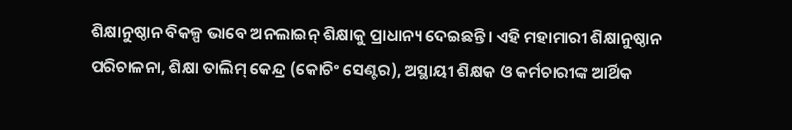ଶିକ୍ଷାନୁଷ୍ଠାନ ବିକଳ୍ପ ଭାବେ ଅନଲାଇନ୍‌ ଶିକ୍ଷାକୁ ପ୍ରାଧାନ୍ୟ ଦେଇଛନ୍ତି। ଏହି ମହାମାରୀ ଶିକ୍ଷାନୁଷ୍ଠାନ ପରିଚାଳନା, ଶିକ୍ଷା ତାଲିମ୍‌ କେନ୍ଦ୍ର (କୋଚିଂ ସେଣ୍ଟର), ଅସ୍ଥାୟୀ ଶିକ୍ଷକ ଓ କର୍ମଚାରୀଙ୍କ ଆର୍ଥିକ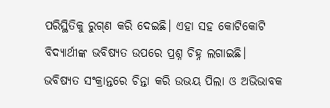ପରିସ୍ଥିତିକୁ ରୁଗ୍‌ଣ କରି ଦେଇଛି। ଏହା ସହ କୋଟିକୋଟି ବିଦ୍ୟାର୍ଥୀଙ୍କ ଭବିଷ୍ୟତ ଉପରେ ପ୍ରଶ୍ନ ଚିହ୍ନ ଲଗାଇଛି। ଭବିଷ୍ୟତ ସଂକ୍ରାନ୍ତରେ ଚିନ୍ତା କରି ଉଭୟ ପିଲା ଓ ଅଭିଭାବକ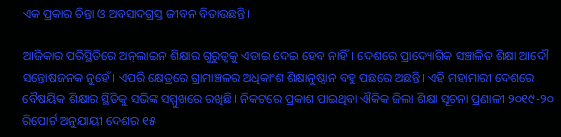ଏକ ପ୍ରକାର ଚିନ୍ତା ଓ ଅବସାଦଗ୍ରସ୍ତ ଜୀବନ ବିତାଉଛନ୍ତି।

ଆଜିକାର ପରିସ୍ଥିତିରେ ଅନ୍‌ଲାଇନ ଶିକ୍ଷାର ଗୁରୁତ୍ବକୁ ଏଡାଇ ଦେଇ ହେବ ନାହିଁ। ଦେଶରେ ପ୍ରାଦ୍ୟୋଗିକ ସଞ୍ଚାଳିତ ଶିକ୍ଷା ଆଦୌ ସନ୍ତୋଷଜନକ ନୁହେଁ। ଏପରି କ୍ଷେତ୍ରରେ ଗ୍ରାମାଞ୍ଚଳର ଅଧିକାଂଶ ଶିକ୍ଷାନୁଷ୍ଠାନ ବହୁ ପଛରେ ଅଛନ୍ତି। ଏହି ମହାମାରୀ ଦେଶରେ ବୈଷୟିକ ଶିକ୍ଷାର ସ୍ଥିତିକୁ ସଭିଙ୍କ ସମ୍ମୁଖରେ ରଖିଛି। ନିକଟରେ ପ୍ରକାଶ ପାଇଥିବା ଐକିକ ଜିଲା ଶିକ୍ଷା ସୂଚନା ପ୍ରଣାଳୀ ୨୦୧୯-୨୦ ରିପୋର୍ଟ ଅନୁଯାୟୀ ଦେଶର ୧୫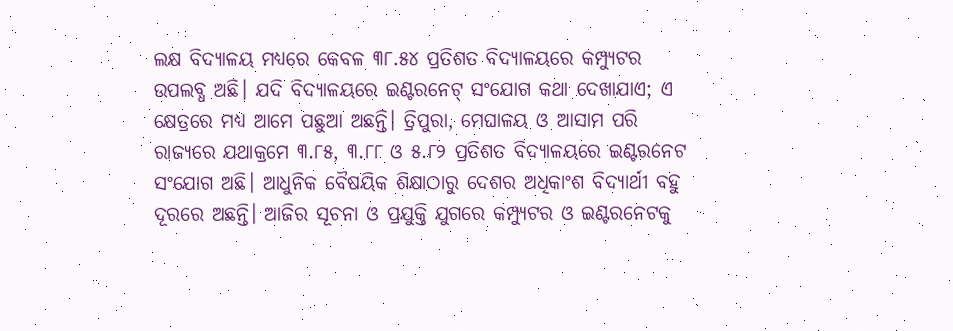ଲକ୍ଷ ବିଦ୍ୟାଳୟ ମଧ୍ୟରେ କେବଳ ୩୮.୫୪ ପ୍ରତିଶତ ବିଦ୍ୟାଳୟରେ କମ୍ପ୍ୟୁଟର ଉପଲବ୍ଧ ଅଛି। ଯଦି ବିଦ୍ୟାଳୟରେ ଇଣ୍ଟରନେଟ୍‌ ସଂଯୋଗ କଥା ଦେଖାଯାଏ; ଏ କ୍ଷେତ୍ରରେ ମଧ୍ୟ ଆମେ ପଛୁଆ ଅଛନ୍ତି। ତ୍ରିପୁରା, ମେଘାଳୟ ଓ ଆସାମ ପରି ରାଜ୍ୟରେ ଯଥାକ୍ରମେ ୩.୮୫, ୩.୮୮ ଓ ୫.୮୨ ପ୍ରତିଶତ ବିଦ୍ୟାଳୟରେ ଇଣ୍ଟରନେଟ ସଂଯୋଗ ଅଛି। ଆଧୁନିକ ବୈଷୟିକ ଶିକ୍ଷାଠାରୁ ଦେଶର ଅଧିକାଂଶ ବିଦ୍ୟାର୍ଥୀ ବହୁ ଦୂରରେ ଅଛନ୍ତି। ଆଜିର ସୂଚନା ଓ ପ୍ରଯୁକ୍ତି ଯୁଗରେ କମ୍ପ୍ୟୁଟର ଓ ଇଣ୍ଟରନେଟକୁ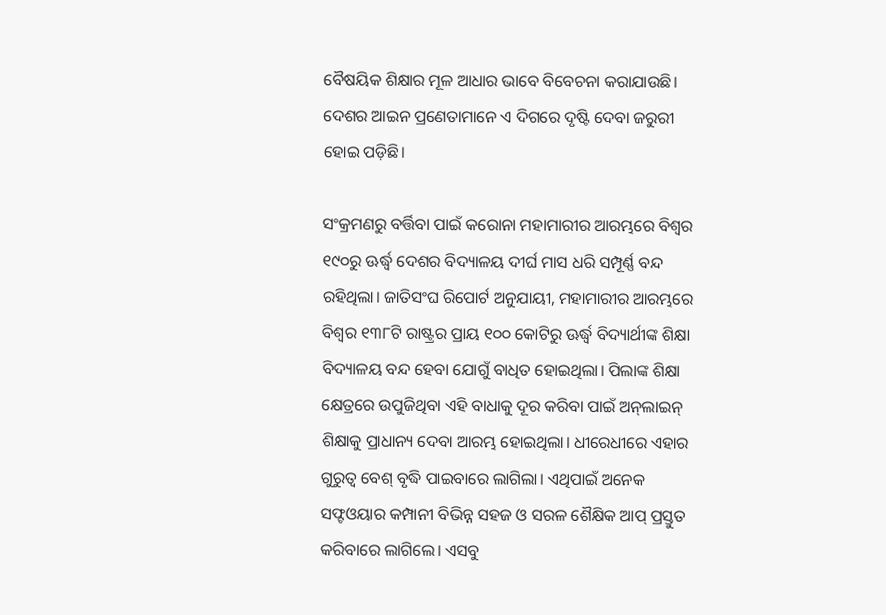ବୈଷୟିକ ଶିକ୍ଷାର ମୂଳ ଆଧାର ଭାବେ ବିବେଚନା କରାଯାଉଛି। ଦେଶର ଆଇନ ପ୍ରଣେତାମାନେ ଏ ଦିଗରେ ଦୃଷ୍ଟି ଦେବା ଜରୁରୀ ହୋଇ ପଡ଼ିଛି।

ସଂକ୍ରମଣରୁ ବର୍ତ୍ତିବା ପାଇଁ କରୋନା ମହାମାରୀର ଆରମ୍ଭରେ ବିଶ୍ବର ୧୯୦ରୁ ଊର୍ଦ୍ଧ୍ବ ଦେଶର ବିଦ୍ୟାଳୟ ଦୀର୍ଘ ମାସ ଧରି ସମ୍ପୂର୍ଣ୍ଣ ବନ୍ଦ ରହିଥିଲା। ଜାତିସଂଘ ରିପୋର୍ଟ ଅନୁଯାୟୀ, ମହାମାରୀର ଆରମ୍ଭରେ ବିଶ୍ବର ୧୩୮ଟି ରାଷ୍ଟ୍ରର ପ୍ରାୟ ୧୦୦ କୋଟିରୁ ଊର୍ଦ୍ଧ୍ବ ବିଦ୍ୟାର୍ଥୀଙ୍କ ଶିକ୍ଷା ବିଦ୍ୟାଳୟ ବନ୍ଦ ହେବା ଯୋଗୁଁ ବାଧିତ ହୋଇଥିଲା। ପିଲାଙ୍କ ଶିକ୍ଷା କ୍ଷେତ୍ରରେ ଉପୁଜିଥିବା ଏହି ବାଧାକୁ ଦୂର କରିବା ପାଇଁ ଅନ୍‌ଲାଇନ୍‌ ଶିକ୍ଷାକୁ ପ୍ରାଧାନ୍ୟ ଦେବା ଆରମ୍ଭ ହୋଇଥିଲା। ଧୀରେଧୀରେ ଏହାର ଗୁରୁତ୍ବ ବେଶ୍‌ ବୃଦ୍ଧି ପାଇବାରେ ଲାଗିଲା। ଏଥିପାଇଁ ଅନେକ ସଫ୍ଟଓୟାର କମ୍ପାନୀ ବିଭିନ୍ନ ସହଜ ଓ ସରଳ ଶୈକ୍ଷିକ ଆପ୍‌ ପ୍ରସ୍ତୁତ କରିବାରେ ଲାଗିଲେ। ଏସବୁ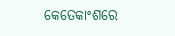କେତେକାଂଶରେ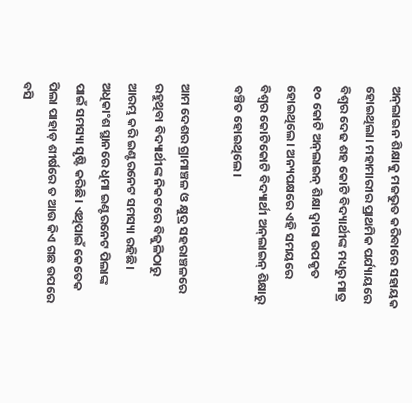ଅନ୍‌ଲାଇନ ଶିକ୍ଷାକୁ ମଜଭୁତ କରିବାରେ ସହାୟକ ହୋଇଥିଲା। ମହାମାରୀର ପ୍ରାଥମିକ ପର୍ଯ୍ୟାୟରେ ବିଶ୍ବର ଦେଢ ଶହ କୋଟି ବିଦ୍ୟାର୍ଥୀଙ୍କ ମଧ୍ୟରୁ ମାତ୍ର ୧୦ କୋଟି ଅନ୍‌ଲାଇନ୍‌ ଶିକ୍ଷା ଦ୍ବାରା ଉପକୃତ ହୋଇଥିଲେ। ଅନ୍ୟପକ୍ଷରେ ଏହି ସମୟରେ ବିଶ୍ବର କୋଟିକୋଟି ବିଦ୍ୟାର୍ଥୀ ଅନ୍‌ଲାଇନ୍‌ ଶିକ୍ଷାରୁ ବଞ୍ଚିତ ହୋଇଥିଲେ।

ଆମ ଦେଶର ଗ୍ରାମାଞ୍ଚଳ ଓ କ୍ଷୁଦ୍ର ସହରାଞ୍ଚଳରେ ରହୁଥିବା ବିଦ୍ୟାର୍ଥୀଙ୍କ ନିକଟରେ ବିଜୁଳିଠାରୁ ଆରମ୍ଭ କରି ଇଣ୍ଟରନେଟ ସମସ୍ୟା ରହିଛି। ଅଧିକାଂଶ ସ୍ଥାନରେ ଧିମା ଇଣ୍ଟରନେଟ ପିଲାଙ୍କ ପାଇଁ ସମସ୍ୟା ସୃଷ୍ଟି କରିଛି। ଏଥିପାଇଁ କେତେକ ପିଲା ପାହାଡ଼ ଶୀର୍ଷରେ ତ ଆଉ କିଏ ଗଛ ଉପରେ ବସି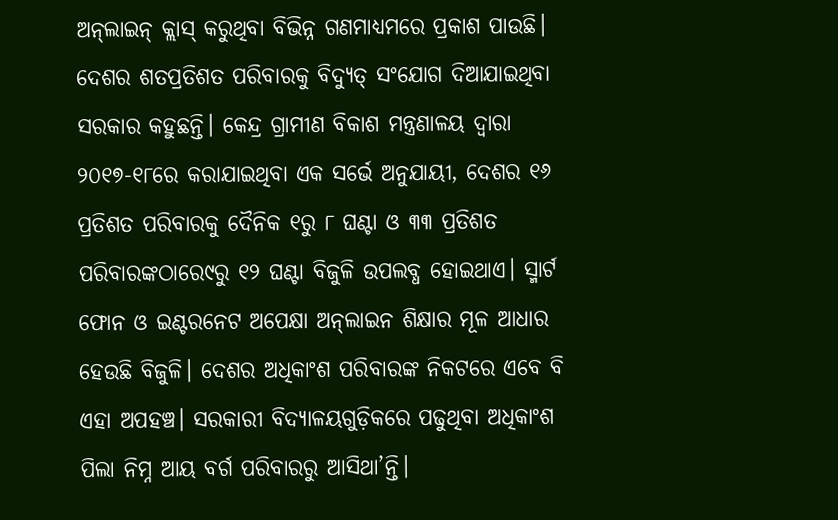ଅନ୍‌ଲାଇନ୍‌ କ୍ଲାସ୍‌ କରୁଥିବା ବିଭିନ୍ନ ଗଣମାଧ୍ୟମରେ ପ୍ରକାଶ ପାଉଛି। ଦେଶର ଶତପ୍ରତିଶତ ପରିବାରକୁ ବିଦ୍ୟୁତ୍‌ ସଂଯୋଗ ଦିଆଯାଇଥିବା ସରକାର କହୁଛନ୍ତି। କେନ୍ଦ୍ର ଗ୍ରାମୀଣ ବିକାଶ ମନ୍ତ୍ରଣାଳୟ ଦ୍ବାରା ୨୦୧୭-୧୮ରେ କରାଯାଇଥିବା ଏକ ସର୍ଭେ ଅନୁଯାୟୀ, ଦେଶର ୧୬ ପ୍ରତିଶତ ପରିବାରକୁ ଦୈନିକ ୧ରୁ ୮ ଘଣ୍ଟା ଓ ୩୩ ପ୍ରତିଶତ ପରିବାରଙ୍କଠାରେ୯ରୁ ୧୨ ଘଣ୍ଟା ବିଜୁଳି ଉପଲବ୍ଧ ହୋଇଥାଏ। ସ୍ମାର୍ଟ ଫୋନ ଓ ଇଣ୍ଟରନେଟ ଅପେକ୍ଷା ଅନ୍‌ଲାଇନ ଶିକ୍ଷାର ମୂଳ ଆଧାର ହେଉଛି ବିଜୁଳି। ଦେଶର ଅଧିକାଂଶ ପରିବାରଙ୍କ ନିକଟରେ ଏବେ ବି ଏହା ଅପହଞ୍ଚ। ସରକାରୀ ବିଦ୍ୟାଳୟଗୁଡ଼ିକରେ ପଢୁଥିବା ଅଧିକାଂଶ ପିଲା ନିମ୍ନ ଆୟ ବର୍ଗ ପରିବାରରୁ ଆସିଥା’ନ୍ତି।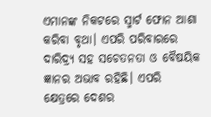ଏମାନଙ୍କ ନିକଟରେ ସ୍ମାର୍ଟ ଫୋନ ଆଶା କରିବା ବୃଥା। ଏପରି ପରିବାରରେ ଦାରିଦ୍ର୍ୟ ସହ ସଚେତନତା ଓ ବୈଷୟିକ ଜ୍ଞାନର ଅଭାବ ରହିଛି। ଏପରି କ୍ଷେତ୍ରରେ ଦେଶର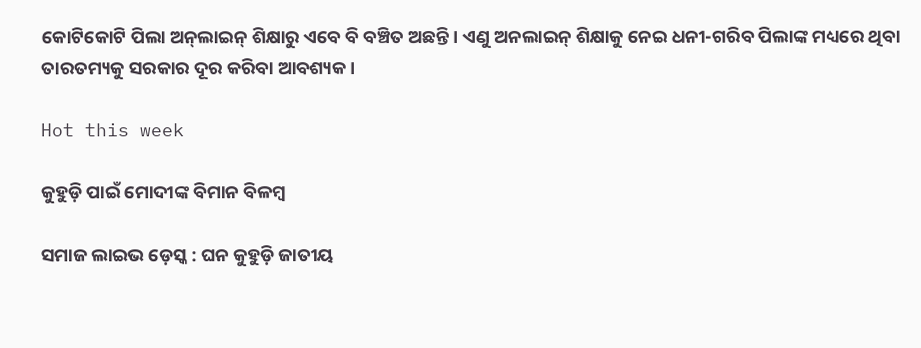କୋଟିକୋଟି ପିଲା ଅନ୍‌ଲାଇନ୍‌ ଶିକ୍ଷାରୁ ଏବେ ବି ବଞ୍ଚିତ ଅଛନ୍ତି। ଏଣୁ ଅନଲାଇନ୍‌ ଶିକ୍ଷାକୁ ନେଇ ଧନୀ-ଗରିବ ପିଲାଙ୍କ ମଧ୍ୟରେ ଥିବା ତାରତମ୍ୟକୁ ସରକାର ଦୂର କରିବା ଆବଶ୍ୟକ।

Hot this week

କୁହୁଡ଼ି ପାଇଁ ମୋଦୀଙ୍କ ବିମାନ ବିଳମ୍ବ

ସମାଜ ଲାଇଭ ଡ଼େସ୍କ : ଘନ କୁହୁଡ଼ି ଜାତୀୟ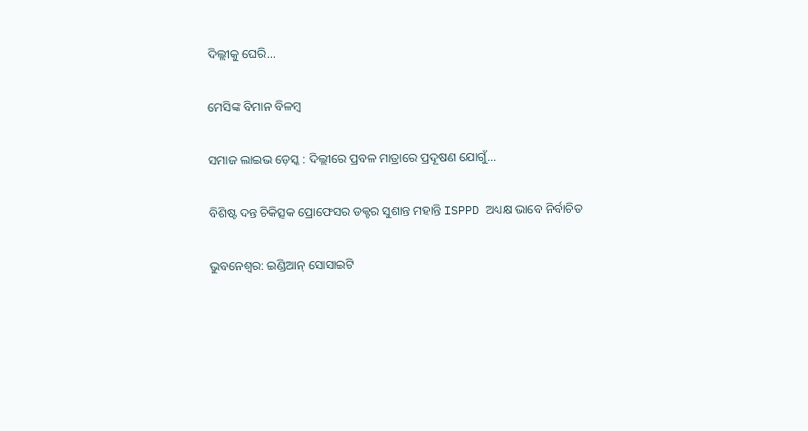ଦିଲ୍ଲୀକୁ ଘେରି...

ମେସିଙ୍କ ବିମାନ ବିଳମ୍ବ

ସମାଜ ଲାଇଭ ଡ଼େସ୍କ : ଦିଲ୍ଲୀରେ ପ୍ରବଳ ମାତ୍ରାରେ ପ୍ରଦୂଷଣ ଯୋଗୁଁ...

ବିଶିଷ୍ଟ ଦନ୍ତ ଚିକିତ୍ସକ ପ୍ରୋଫେସର ଡକ୍ଟର ସୁଶାନ୍ତ ମହାନ୍ତି ISPPD ଅଧ୍ୟକ୍ଷ ଭାବେ ନିର୍ବାଚିତ

ଭୁବନେଶ୍ୱର: ଇଣ୍ଡିଆନ୍‌ ସୋସାଇଟି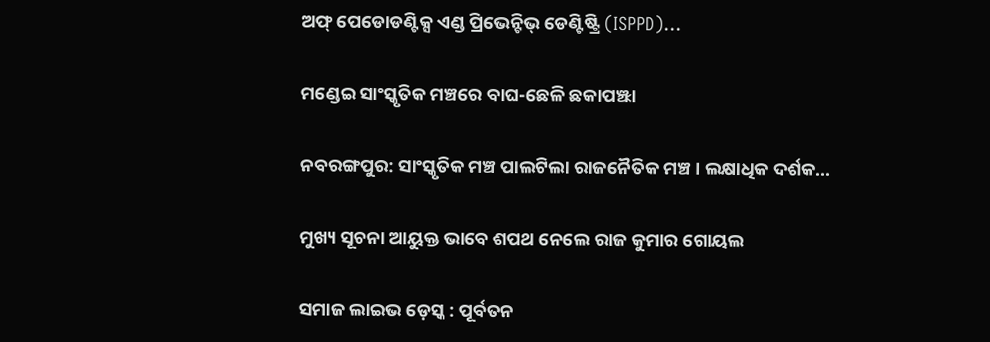ଅଫ୍‌ ପେଡୋଡଣ୍ଟିକ୍ସ ଏଣ୍ଡ ପ୍ରିଭେନ୍ଟିଭ୍‌ ଡେଣ୍ଟିଷ୍ଟ୍ରି (ISPPD)...

ମଣ୍ଡେଇ ସାଂସ୍କୃତିକ ମଞ୍ଚରେ ବାଘ-ଛେଳି ଛକାପଞ୍ଝା

ନବରଙ୍ଗପୁର: ସାଂସ୍କୃତିକ ମଞ୍ଚ ପାଲଟିଲା ରାଜନୈତିକ ମଞ୍ଚ । ଲକ୍ଷାଧିକ ଦର୍ଶକ...

ମୁଖ୍ୟ ସୂଚନା ଆୟୁକ୍ତ ଭାବେ ଶପଥ ନେଲେ ରାଜ କୁମାର ଗୋୟଲ

ସମାଜ ଲାଇଭ ଡ଼େସ୍କ : ପୂର୍ବତନ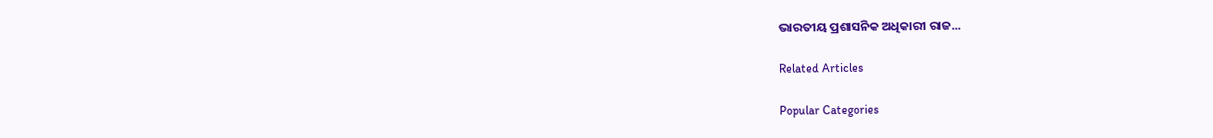ଭାରତୀୟ ପ୍ରଶାସନିକ ଅଧିକାରୀ ରାଜ...

Related Articles

Popular Categories